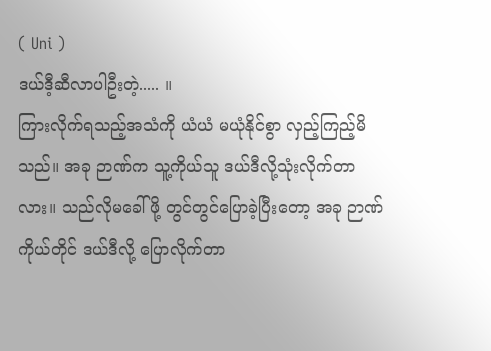( Uni )
ဒယ်ဒီ့ဆီလာပါဦးတဲ့..... ။
ကြားလိုက်ရသည့်အသံကို ယံယံ မယုံနိုင်စွာ လှည့်ကြည့်မိသည်။ အခု ဉာဏ်က သူ့ကိုယ်သူ ဒယ်ဒီလို့သုံးလိုက်တာလား။ သည်လိုမခေါ်ဖို့ တွင်တွင်ပြောခဲ့ပြီးတော့ အခု ဉာဏ်ကိုယ်တိုင် ဒယ်ဒီလို့ ပြောလိုက်တာ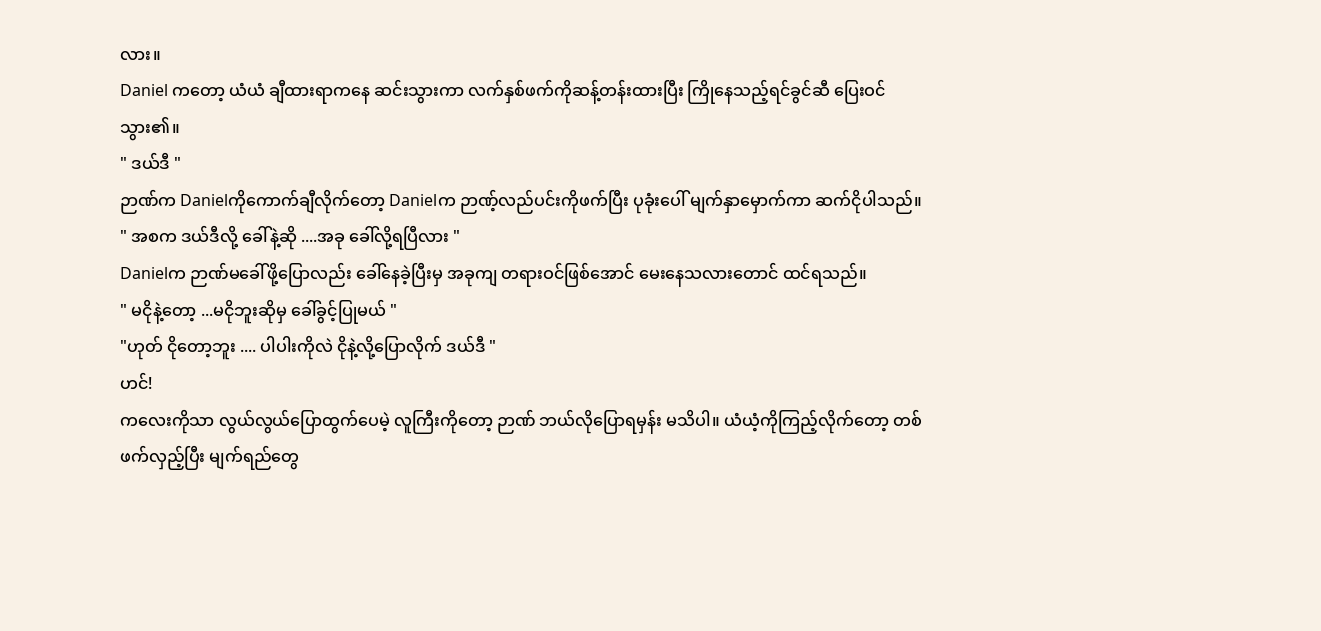လား။
Daniel ကတော့ ယံယံ ချီထားရာကနေ ဆင်းသွားကာ လက်နှစ်ဖက်ကိုဆန့်တန်းထားပြီး ကြိုနေသည့်ရင်ခွင်ဆီ ပြေးဝင်သွား၏။
" ဒယ်ဒီ "
ဉာဏ်က Danielကိုကောက်ချီလိုက်တော့ Danielက ဉာဏ့်လည်ပင်းကိုဖက်ပြီး ပုခုံးပေါ် မျက်နှာမှောက်ကာ ဆက်ငိုပါသည်။
" အစက ဒယ်ဒီလို့ ခေါ်နဲ့ဆို ....အခု ခေါ်လို့ရပြီလား "
Danielက ဉာဏ်မခေါ်ဖို့ပြောလည်း ခေါ်နေခဲ့ပြီးမှ အခုကျ တရားဝင်ဖြစ်အောင် မေးနေသလားတောင် ထင်ရသည်။
" မငိုနဲ့တော့ ...မငိုဘူးဆိုမှ ခေါ်ခွင့်ပြုမယ် "
"ဟုတ် ငိုတော့ဘူး .... ပါပါးကိုလဲ ငိုနဲ့လို့ပြောလိုက် ဒယ်ဒီ "
ဟင်!
ကလေးကိုသာ လွယ်လွယ်ပြောထွက်ပေမဲ့ လူကြီးကိုတော့ ဉာဏ် ဘယ်လိုပြောရမှန်း မသိပါ။ ယံယံ့ကိုကြည့်လိုက်တော့ တစ်ဖက်လှည့်ပြီး မျက်ရည်တွေ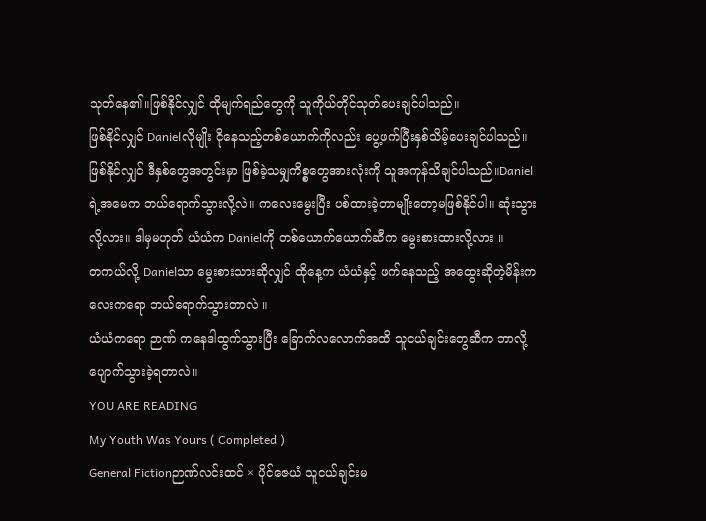သုတ်နေ၏။ဖြစ်နိုင်လျှင် ထိုမျက်ရည်တွေကို သူကိုယ်တိုင်သုတ်ပေးချင်ပါသည်။
ဖြစ်နိုင်လျှင် Danielလိုမျိုး ငိုနေသည့်တစ်ယောက်ကိုလည်း ပွေ့ဖက်ပြီးနှစ်သိမ့်ပေးချင်ပါသည်။
ဖြစ်နိုင်လျှင် ဒီနှစ်တွေအတွင်းမှာ ဖြစ်ခဲ့သမျှကိစ္စတွေအားလုံးကို သူအကုန်သိချင်ပါသည်။Danielရဲ့အမေက ဘယ်ရောက်သွားလို့လဲ။ ကလေးမွေးပြီး ပစ်ထားခဲ့တာမျိုးတော့မဖြစ်နိုင်ပါ။ ဆုံးသွားလို့လား။ ဒါမှမဟုတ် ယံယံက Danielကို တစ်ယောက်ယောက်ဆီက မွေးစားထားလို့လား ။
တကယ်လို့ Danielသာ မွေးစားသားဆိုလျှင် ထိုနေ့က ယံယံနှင့် ဖက်နေသည့် အထွေးဆိုတဲ့မိန်းကလေးကရော ဘယ်ရောက်သွားတာလဲ ။
ယံယံကရော ဉာဏ် ကနေဒါထွက်သွားပြီး ခြောက်လလောက်အထိ သူငယ်ချင်းတွေဆီက ဘာလို့ ပျောက်သွားခဲ့ရတာလဲ။
YOU ARE READING
My Youth Was Yours ( Completed )
General Fictionဉာဏ်လင်းထင် × ပိုင်ဇေယံ သူငယ်ချင်းမ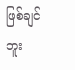ဖြစ်ချင်ဘူး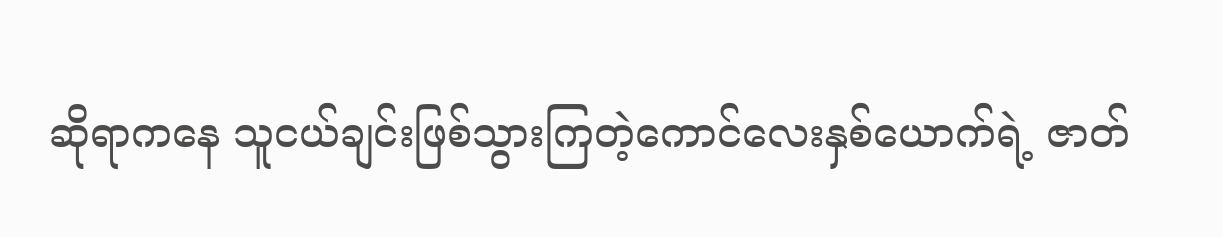ဆိုရာကနေ သူငယ်ချင်းဖြစ်သွားကြတဲ့ကောင်လေးနှစ်ယောက်ရဲ့ ဇာတ်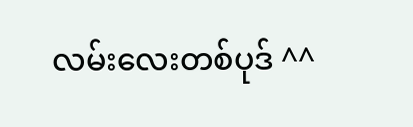လမ်းလေးတစ်ပုဒ် ^^